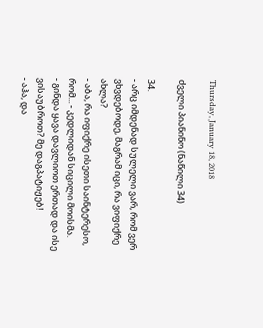Thursday, January 18, 2018

ძველი პიანინო (ნაწილი 34)

34.
- არც იმდენად სულელი ვარ, რომ ვერ ვხვდებოდე, მაგრამ იცი, რა ვიფიქრე ახლა?
- აბა, რა იფიქრე ისეთი საინტერესო, რომ... - კედლიდან სიცილი მოისმა.
- გინდა ყავა დავლიოთ ერთად და ისე ვისაუბროთ? მე დაგპატიჟებ!
- აჰა, და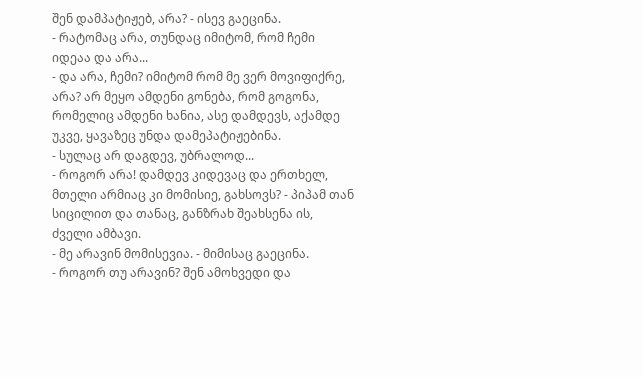შენ დამპატიჟებ, არა? - ისევ გაეცინა.
- რატომაც არა, თუნდაც იმიტომ, რომ ჩემი იდეაა და არა...
- და არა, ჩემი? იმიტომ რომ მე ვერ მოვიფიქრე, არა? არ მეყო ამდენი გონება, რომ გოგონა, რომელიც ამდენი ხანია, ასე დამდევს, აქამდე უკვე, ყავაზეც უნდა დამეპატიჟებინა.
- სულაც არ დაგდევ, უბრალოდ...
- როგორ არა! დამდევ კიდევაც და ერთხელ, მთელი არმიაც კი მომისიე, გახსოვს? - პიპამ თან სიცილით და თანაც, განზრახ შეახსენა ის, ძველი ამბავი.
- მე არავინ მომისევია. - მიმისაც გაეცინა.
- როგორ თუ არავინ? შენ ამოხვედი და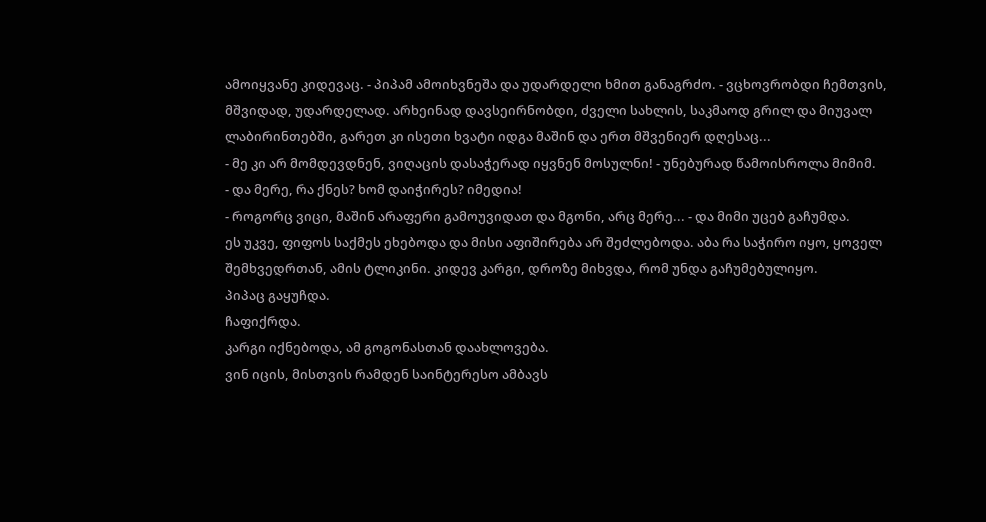ამოიყვანე კიდევაც. - პიპამ ამოიხვნეშა და უდარდელი ხმით განაგრძო. - ვცხოვრობდი ჩემთვის, მშვიდად, უდარდელად. არხეინად დავსეირნობდი, ძველი სახლის, საკმაოდ გრილ და მიუვალ ლაბირინთებში, გარეთ კი ისეთი ხვატი იდგა მაშინ და ერთ მშვენიერ დღესაც...
- მე კი არ მომდევდნენ, ვიღაცის დასაჭერად იყვნენ მოსულნი! - უნებურად წამოისროლა მიმიმ.
- და მერე, რა ქნეს? ხომ დაიჭირეს? იმედია!
- როგორც ვიცი, მაშინ არაფერი გამოუვიდათ და მგონი, არც მერე... - და მიმი უცებ გაჩუმდა.
ეს უკვე, ფიფოს საქმეს ეხებოდა და მისი აფიშირება არ შეძლებოდა. აბა რა საჭირო იყო, ყოველ შემხვედრთან, ამის ტლიკინი. კიდევ კარგი, დროზე მიხვდა, რომ უნდა გაჩუმებულიყო.
პიპაც გაყუჩდა.
ჩაფიქრდა.
კარგი იქნებოდა, ამ გოგონასთან დაახლოვება.
ვინ იცის, მისთვის რამდენ საინტერესო ამბავს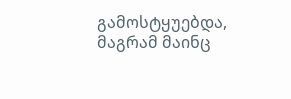გამოსტყუებდა, მაგრამ მაინც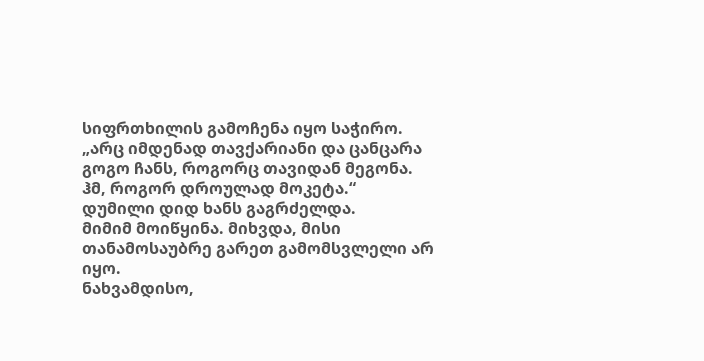სიფრთხილის გამოჩენა იყო საჭირო.
„არც იმდენად თავქარიანი და ცანცარა გოგო ჩანს, როგორც თავიდან მეგონა. ჰმ, როგორ დროულად მოკეტა.“
დუმილი დიდ ხანს გაგრძელდა.
მიმიმ მოიწყინა. მიხვდა, მისი თანამოსაუბრე გარეთ გამომსვლელი არ იყო.
ნახვამდისო,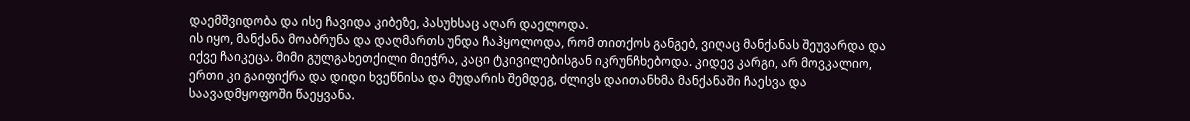დაემშვიდობა და ისე ჩავიდა კიბეზე, პასუხსაც აღარ დაელოდა.
ის იყო, მანქანა მოაბრუნა და დაღმართს უნდა ჩაჰყოლოდა, რომ თითქოს განგებ, ვიღაც მანქანას შეუვარდა და იქვე ჩაიკეცა. მიმი გულგახეთქილი მიეჭრა, კაცი ტკივილებისგან იკრუნჩხებოდა. კიდევ კარგი, არ მოვკალიო, ერთი კი გაიფიქრა და დიდი ხვეწნისა და მუდარის შემდეგ, ძლივს დაითანხმა მანქანაში ჩაესვა და საავადმყოფოში წაეყვანა.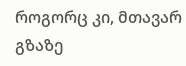როგორც კი, მთავარ გზაზე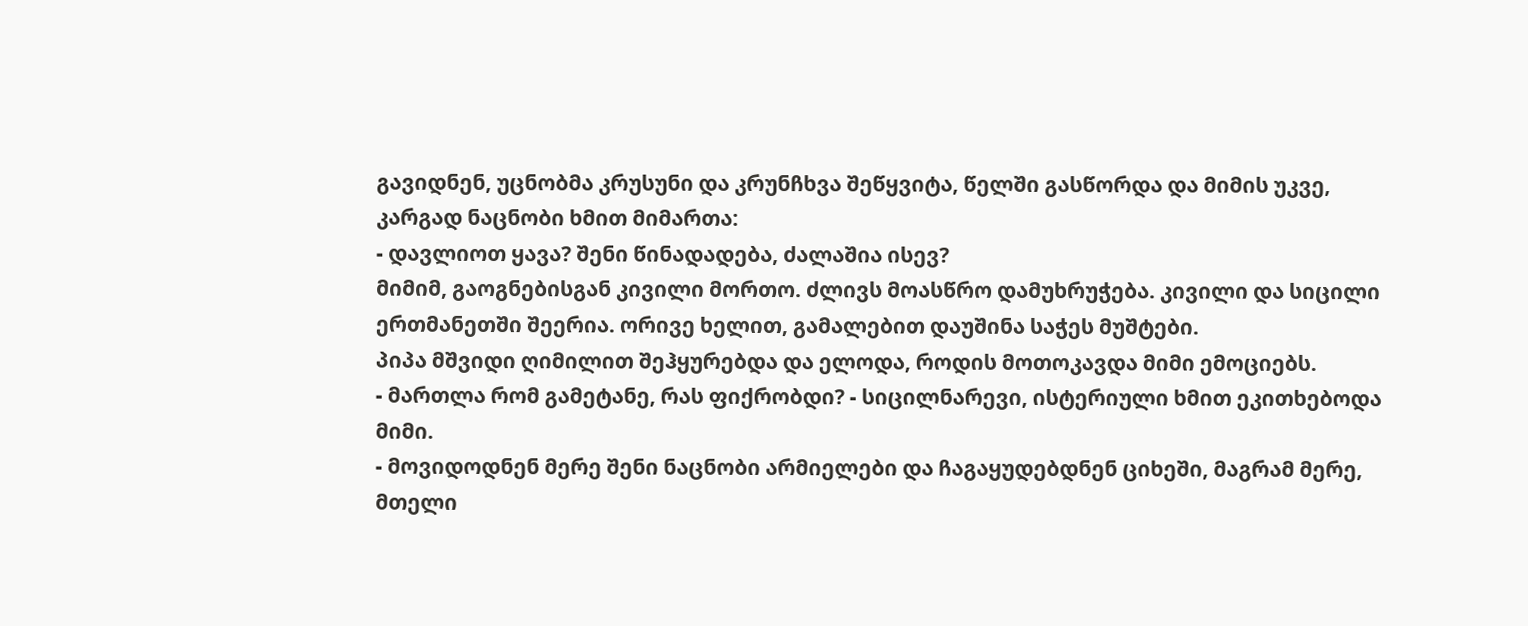გავიდნენ, უცნობმა კრუსუნი და კრუნჩხვა შეწყვიტა, წელში გასწორდა და მიმის უკვე, კარგად ნაცნობი ხმით მიმართა:
- დავლიოთ ყავა? შენი წინადადება, ძალაშია ისევ?
მიმიმ, გაოგნებისგან კივილი მორთო. ძლივს მოასწრო დამუხრუჭება. კივილი და სიცილი ერთმანეთში შეერია. ორივე ხელით, გამალებით დაუშინა საჭეს მუშტები.
პიპა მშვიდი ღიმილით შეჰყურებდა და ელოდა, როდის მოთოკავდა მიმი ემოციებს.
- მართლა რომ გამეტანე, რას ფიქრობდი? - სიცილნარევი, ისტერიული ხმით ეკითხებოდა მიმი.
- მოვიდოდნენ მერე შენი ნაცნობი არმიელები და ჩაგაყუდებდნენ ციხეში, მაგრამ მერე, მთელი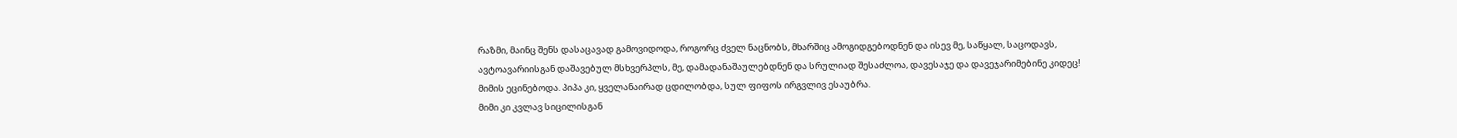რაზმი, მაინც შენს დასაცავად გამოვიდოდა, როგორც ძველ ნაცნობს, მხარშიც ამოგიდგებოდნენ და ისევ მე, საწყალ, საცოდავს, ავტოავარიისგან დაშავებულ მსხვერპლს, მე, დამადანაშაულებდნენ და სრულიად შესაძლოა, დავესაჯე და დავეჯარიმებინე კიდეც!
მიმის ეცინებოდა. პიპა კი, ყველანაირად ცდილობდა, სულ ფიფოს ირგვლივ ესაუბრა.
მიმი კი კვლავ სიცილისგან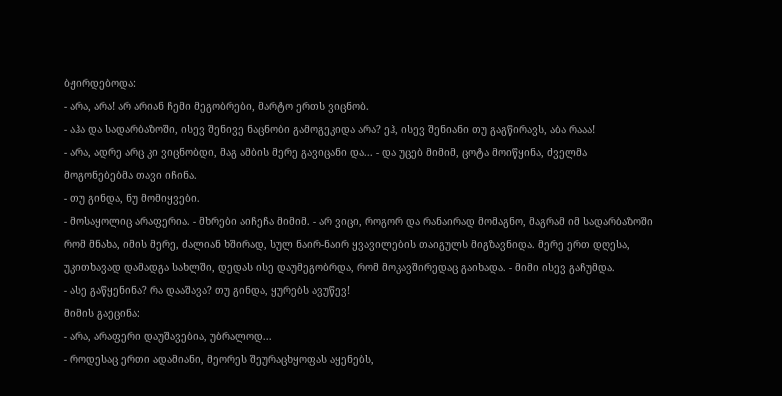ბჟირდებოდა:
- არა, არა! არ არიან ჩემი მეგობრები, მარტო ერთს ვიცნობ.
- აჰა და სადარბაზოში, ისევ შენივე ნაცნობი გამოგეკიდა არა? ეჰ, ისევ შენიანი თუ გაგწირავს, აბა რააა!
- არა, ადრე არც კი ვიცნობდი, მაგ ამბის მერე გავიცანი და... - და უცებ მიმიმ, ცოტა მოიწყინა, ძველმა მოგონებებმა თავი იჩინა.
- თუ გინდა, ნუ მომიყვები.
- მოსაყოლიც არაფერია. - მხრები აიჩეჩა მიმიმ. - არ ვიცი, როგორ და რანაირად მომაგნო, მაგრამ იმ სადარბაზოში რომ მნახა, იმის მერე, ძალიან ხშირად, სულ ნაირ-ნაირ ყვავილების თაიგულს მიგზავნიდა. მერე ერთ დღესა, უკითხავად დამადგა სახლში, დედას ისე დაუმეგობრდა, რომ მოკავშირედაც გაიხადა. - მიმი ისევ გაჩუმდა.
- ასე გაწყენინა? რა დააშავა? თუ გინდა, ყურებს ავუწევ!
მიმის გაეცინა:
- არა, არაფერი დაუშავებია, უბრალოდ...
- როდესაც ერთი ადამიანი, მეორეს შეურაცხყოფას აყენებს,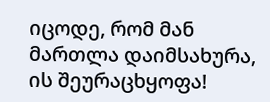იცოდე, რომ მან მართლა დაიმსახურა, ის შეურაცხყოფა!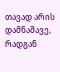თავად არის დამნაშავე, რადგან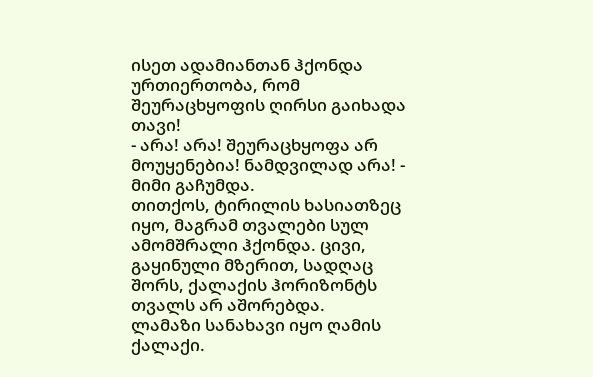ისეთ ადამიანთან ჰქონდა ურთიერთობა, რომ შეურაცხყოფის ღირსი გაიხადა თავი!
- არა! არა! შეურაცხყოფა არ მოუყენებია! ნამდვილად არა! - მიმი გაჩუმდა.
თითქოს, ტირილის ხასიათზეც იყო, მაგრამ თვალები სულ ამომშრალი ჰქონდა. ცივი, გაყინული მზერით, სადღაც შორს, ქალაქის ჰორიზონტს თვალს არ აშორებდა.
ლამაზი სანახავი იყო ღამის ქალაქი.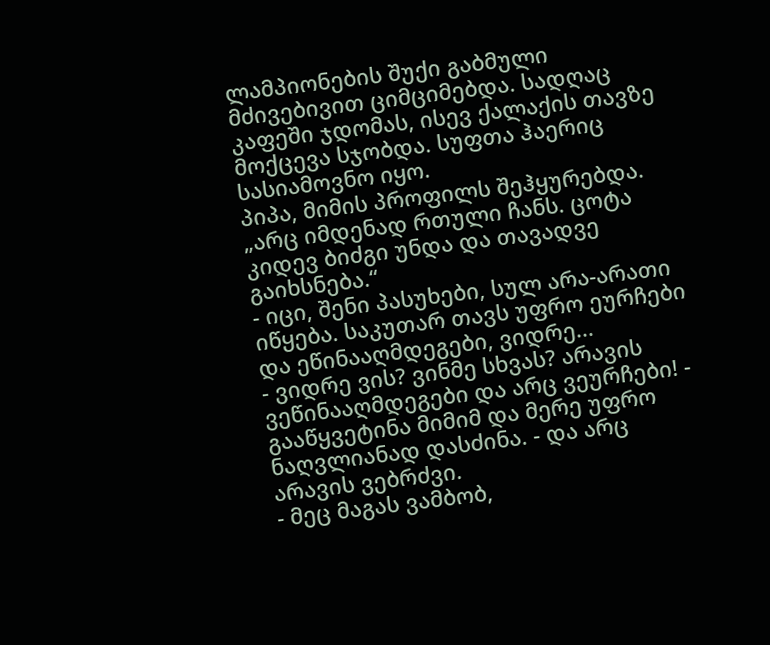ლამპიონების შუქი გაბმული მძივებივით ციმციმებდა. სადღაც კაფეში ჯდომას, ისევ ქალაქის თავზე მოქცევა სჯობდა. სუფთა ჰაერიც სასიამოვნო იყო.
პიპა, მიმის პროფილს შეჰყურებდა.
„არც იმდენად რთული ჩანს. ცოტა კიდევ ბიძგი უნდა და თავადვე გაიხსნება.“
- იცი, შენი პასუხები, სულ არა-არათი იწყება. საკუთარ თავს უფრო ეურჩები და ეწინააღმდეგები, ვიდრე...
- ვიდრე ვის? ვინმე სხვას? არავის ვეწინააღმდეგები და არც ვეურჩები! - გააწყვეტინა მიმიმ და მერე უფრო ნაღვლიანად დასძინა. - და არც არავის ვებრძვი.
- მეც მაგას ვამბობ,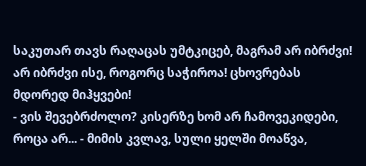საკუთარ თავს რაღაცას უმტკიცებ, მაგრამ არ იბრძვი! არ იბრძვი ისე, როგორც საჭიროა! ცხოვრებას მდორედ მიჰყვები!
- ვის შევებრძოლო? კისერზე ხომ არ ჩამოვეკიდები, როცა არ... - მიმის კვლავ, სული ყელში მოაწვა,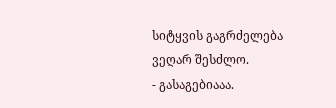სიტყვის გაგრძელება ვეღარ შესძლო.
- გასაგებიააა.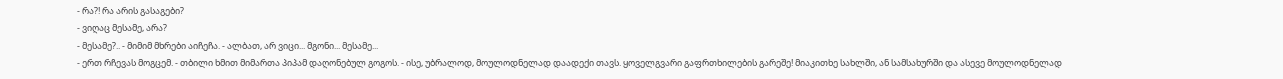- რა?! რა არის გასაგები?
- ვიღაც მესამე, არა?
- მესამე?.. - მიმიმ მხრები აიჩეჩა. - ალბათ, არ ვიცი... მგონი... მესამე...
- ერთ რჩევას მოგცემ. - თბილი ხმით მიმართა პიპამ დაღონებულ გოგოს. - ისე, უბრალოდ, მოულოდნელად დაადექი თავს. ყოველგვარი გაფრთხილების გარეშე! მიაკითხე სახლში, ან სამსახურში და ასევე მოულოდნელად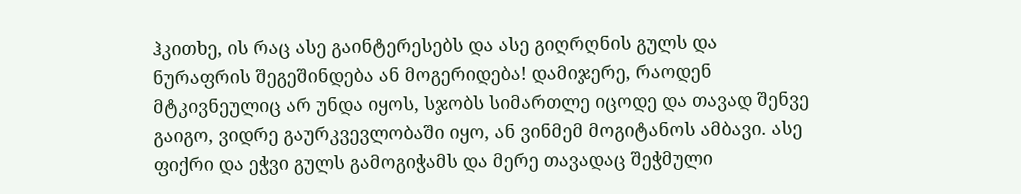ჰკითხე, ის რაც ასე გაინტერესებს და ასე გიღრღნის გულს და ნურაფრის შეგეშინდება ან მოგერიდება! დამიჯერე, რაოდენ მტკივნეულიც არ უნდა იყოს, სჯობს სიმართლე იცოდე და თავად შენვე გაიგო, ვიდრე გაურკვევლობაში იყო, ან ვინმემ მოგიტანოს ამბავი. ასე ფიქრი და ეჭვი გულს გამოგიჭამს და მერე თავადაც შეჭმული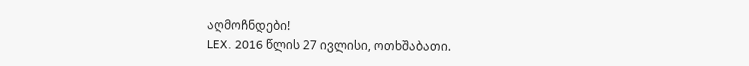აღმოჩნდები!
LEX. 2016 წლის 27 ივლისი, ოთხშაბათი.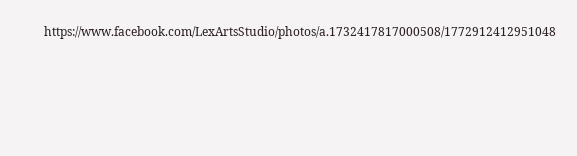https://www.facebook.com/LexArtsStudio/photos/a.1732417817000508/1772912412951048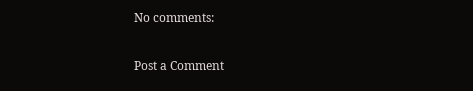No comments:

Post a Comment